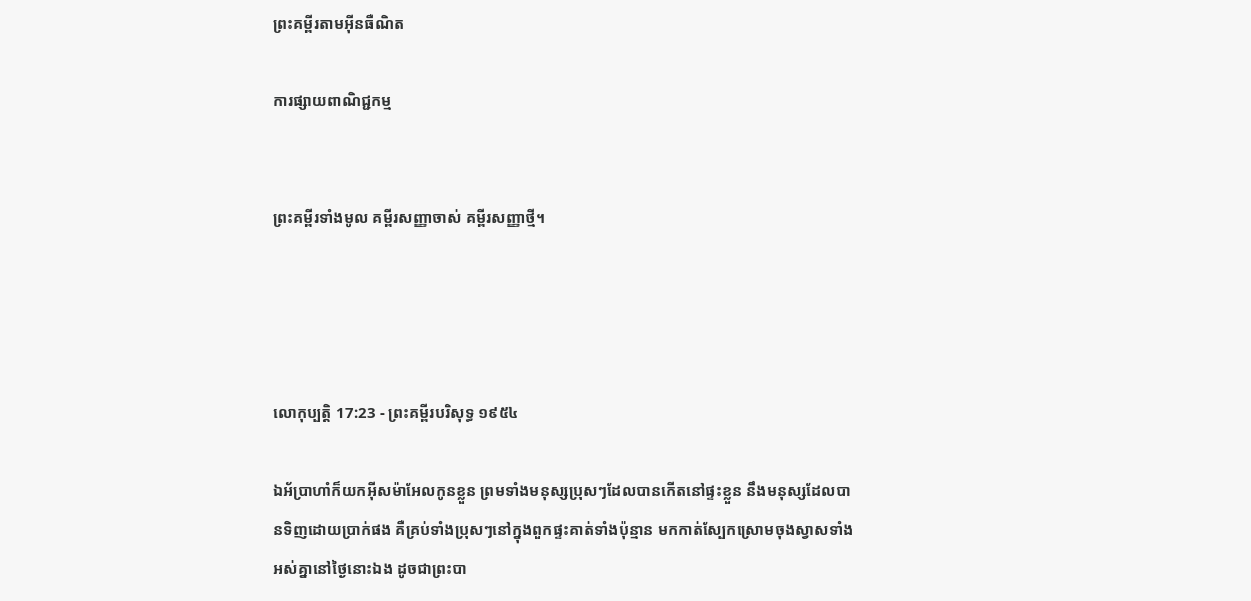ព្រះគម្ពីរតាមអ៊ីនធឺណិត

ការផ្សាយពាណិជ្ជកម្ម


ព្រះគម្ពីរទាំងមូល គម្ពីរសញ្ញាចាស់ គម្ពីរសញ្ញាថ្មី។




លោកុ‌ប្បត្តិ 17:23 - ព្រះគម្ពីរបរិសុទ្ធ ១៩៥៤

ឯអ័ប្រា‌ហាំក៏យកអ៊ីស‌ម៉ាអែលកូនខ្លួន ព្រមទាំងមនុស្សប្រុសៗដែលបានកើតនៅផ្ទះខ្លួន នឹងមនុស្សដែលបានទិញដោយប្រាក់ផង គឺគ្រប់ទាំងប្រុសៗនៅក្នុងពួកផ្ទះគាត់ទាំងប៉ុន្មាន មកកាត់ស្បែកស្រោមចុងស្វាសទាំងអស់គ្នានៅថ្ងៃនោះឯង ដូចជាព្រះបា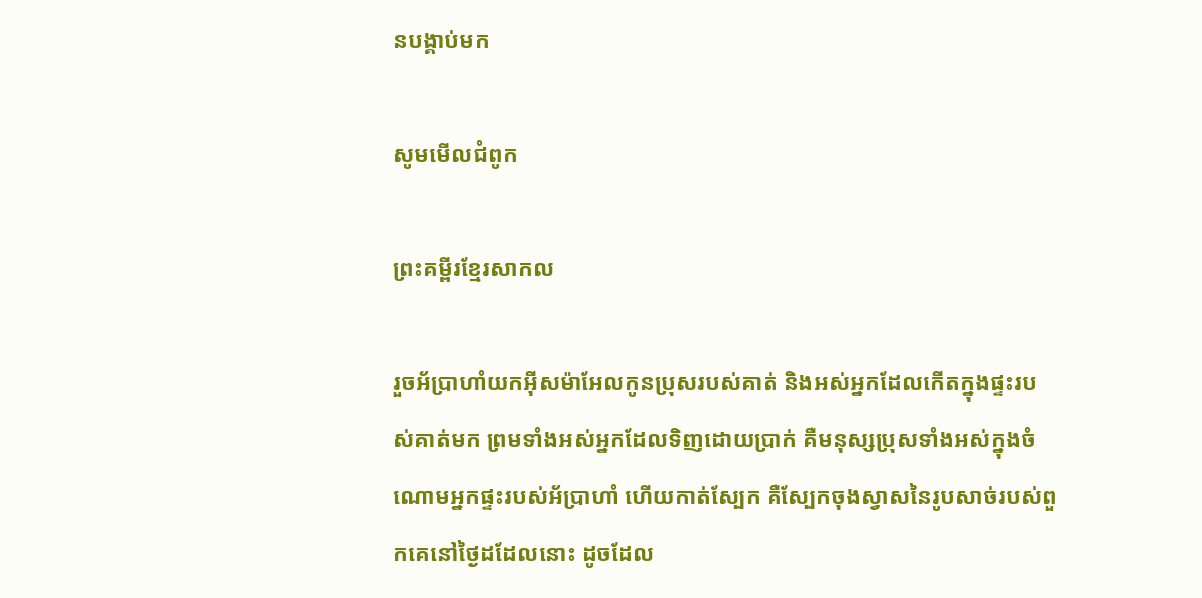នបង្គាប់មក

សូមមើលជំពូក

ព្រះគម្ពីរខ្មែរសាកល

រួចអ័ប្រាហាំយកអ៊ីសម៉ាអែលកូនប្រុសរបស់គាត់ និងអស់អ្នកដែលកើតក្នុងផ្ទះរបស់គាត់មក ព្រមទាំងអស់អ្នកដែលទិញដោយប្រាក់ គឺមនុស្សប្រុសទាំងអស់ក្នុងចំណោមអ្នកផ្ទះរបស់អ័ប្រាហាំ ហើយកាត់ស្បែក គឺស្បែកចុងស្វាសនៃរូបសាច់របស់ពួកគេនៅថ្ងៃដដែលនោះ ដូចដែល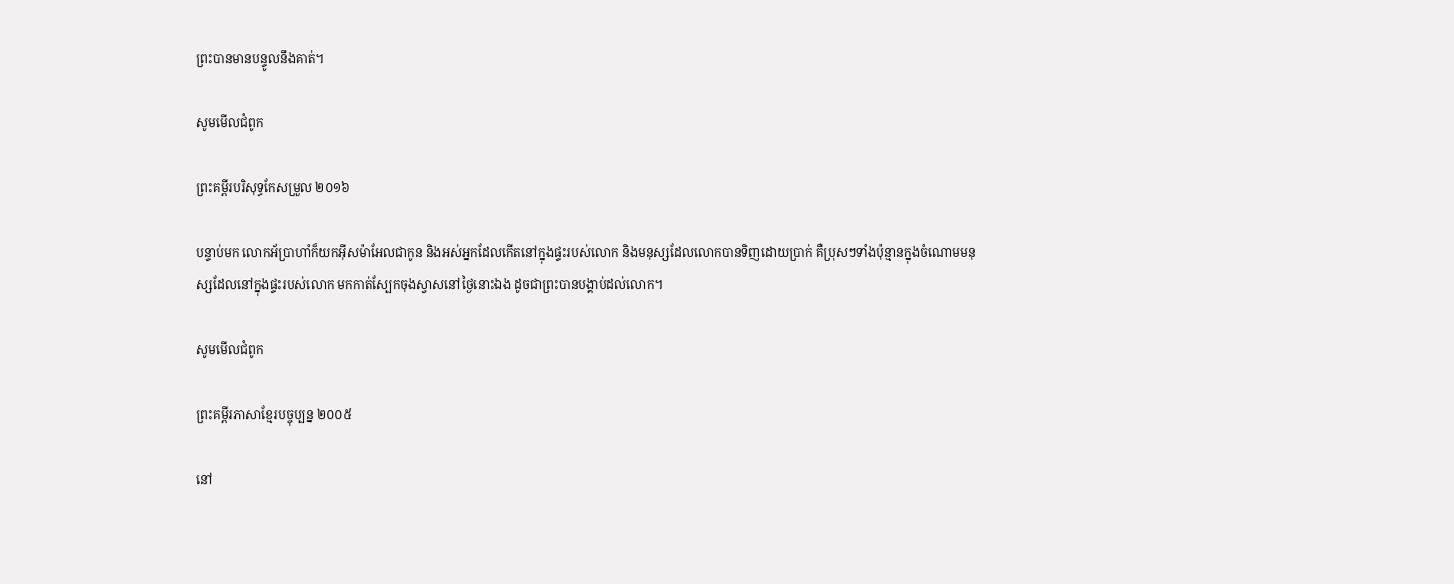ព្រះបានមានបន្ទូលនឹងគាត់។

សូមមើលជំពូក

ព្រះគម្ពីរបរិសុទ្ធកែសម្រួល ២០១៦

បន្ទាប់មក លោកអ័ប្រា‌ហាំក៏យកអ៊ីស‌ម៉ា‌អែលជាកូន និងអស់អ្នកដែលកើតនៅក្នុងផ្ទះរបស់លោក និងមនុស្សដែលលោកបានទិញដោយប្រាក់ គឺប្រុសៗទាំងប៉ុន្មានក្នុងចំណោមមនុស្សដែលនៅក្នុងផ្ទះរបស់លោក មកកាត់ស្បែកចុងស្វាសនៅថ្ងៃនោះឯង ដូចជាព្រះបានបង្គាប់ដល់លោក។

សូមមើលជំពូក

ព្រះគម្ពីរភាសាខ្មែរបច្ចុប្បន្ន ២០០៥

នៅ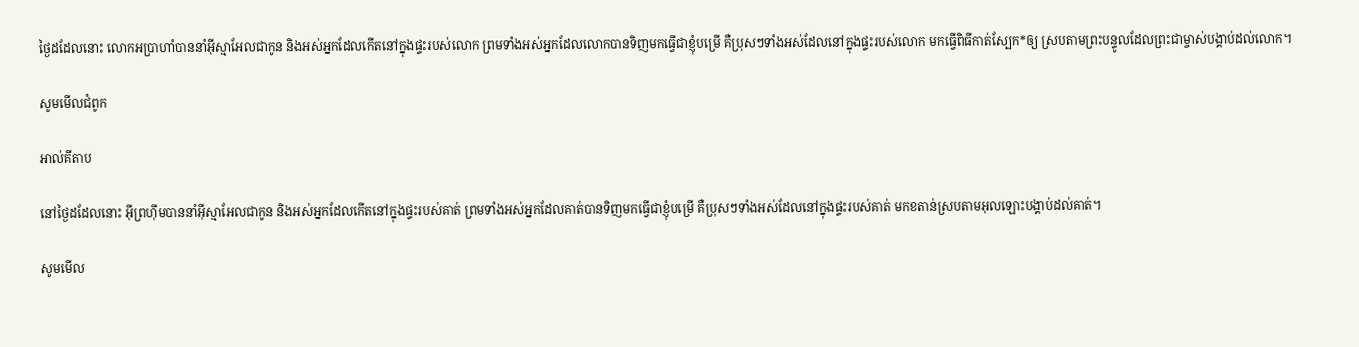ថ្ងៃដដែលនោះ លោកអប្រាហាំបាននាំអ៊ីស្មា‌អែលជាកូន និងអស់អ្នកដែលកើតនៅក្នុងផ្ទះរបស់លោក ព្រមទាំងអស់អ្នកដែលលោកបានទិញមកធ្វើជាខ្ញុំបម្រើ គឺប្រុសៗទាំងអស់ដែលនៅក្នុងផ្ទះរបស់លោក មកធ្វើពិធីកាត់ស្បែក*ឲ្យ ស្របតាមព្រះ‌បន្ទូលដែលព្រះ‌ជាម្ចាស់បង្គាប់ដល់លោក។

សូមមើលជំពូក

អាល់គីតាប

នៅថ្ងៃដដែលនោះ អ៊ីព្រហ៊ីមបាននាំអ៊ីស្មា‌អែលជាកូន និងអស់អ្នកដែលកើតនៅក្នុងផ្ទះរបស់គាត់ ព្រមទាំងអស់អ្នកដែលគាត់បានទិញមកធ្វើជាខ្ញុំបម្រើ គឺប្រុសៗទាំងអស់ដែលនៅក្នុងផ្ទះរបស់គាត់ មកខតាន់ស្របតាមអុលឡោះបង្គាប់ដល់គាត់។

សូមមើល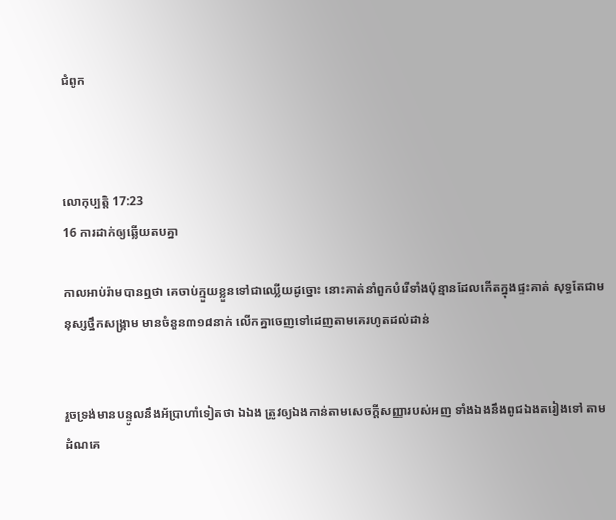ជំពូក



លោកុ‌ប្បត្តិ 17:23
16 ការដាក់ឲ្យឆ្លើយតបគ្នា

កាលអាប់រ៉ាមបានឮថា គេចាប់ក្មួយខ្លួនទៅជាឈ្លើយដូច្នោះ នោះគាត់នាំពួកបំរើទាំងប៉ុន្មានដែលកើតក្នុងផ្ទះគាត់ សុទ្ធតែជាមនុស្សថ្នឹកសង្គ្រាម មានចំនួន៣១៨នាក់ លើកគ្នាចេញទៅដេញតាមគេរហូតដល់ដាន់


រួចទ្រង់មានបន្ទូលនឹងអ័ប្រា‌ហាំទៀតថា ឯឯង ត្រូវឲ្យឯងកាន់តាមសេចក្ដីសញ្ញារបស់អញ ទាំងឯងនឹងពូជឯងតរៀងទៅ តាមដំណគេ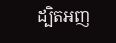ដ្បិតអញ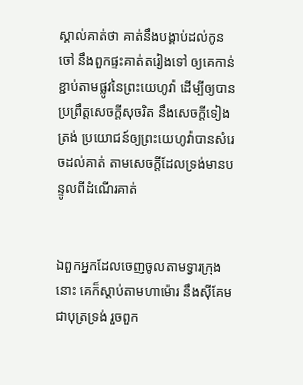ស្គាល់គាត់ថា គាត់នឹងបង្គាប់ដល់កូនចៅ នឹងពួកផ្ទះគាត់តរៀងទៅ ឲ្យគេកាន់ខ្ជាប់តាមផ្លូវនៃព្រះ‌យេហូវ៉ា ដើម្បីឲ្យបានប្រព្រឹត្តសេចក្ដីសុចរិត នឹងសេចក្ដីទៀងត្រង់ ប្រយោជន៍ឲ្យព្រះ‌យេហូវ៉ាបានសំរេចដល់គាត់ តាមសេចក្ដីដែលទ្រង់មានបន្ទូលពីដំណើរគាត់


ឯពួកអ្នកដែលចេញចូលតាមទ្វារក្រុងនោះ គេក៏ស្តាប់តាមហាម៉ោរ នឹងស៊ីគែមជាបុត្រទ្រង់ រួចពួក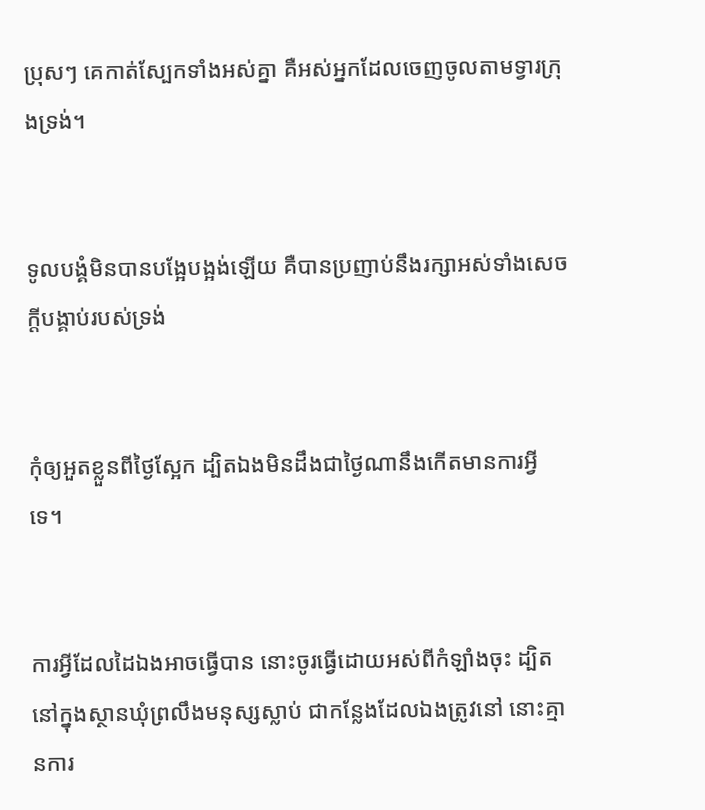ប្រុសៗ គេកាត់ស្បែកទាំងអស់គ្នា គឺអស់អ្នកដែលចេញចូលតាមទ្វារក្រុងទ្រង់។


ទូលបង្គំមិនបានបង្អែ‌បង្អង់ឡើយ គឺបានប្រញាប់នឹងរក្សាអស់ទាំងសេចក្ដីបង្គាប់របស់ទ្រង់


កុំឲ្យអួតខ្លួនពីថ្ងៃស្អែក ដ្បិតឯងមិនដឹងជាថ្ងៃណានឹងកើតមានការអ្វីទេ។


ការអ្វីដែលដៃឯងអាចធ្វើបាន នោះចូរធ្វើដោយអស់ពីកំឡាំងចុះ ដ្បិតនៅក្នុងស្ថានឃុំព្រលឹងមនុស្សស្លាប់ ជាកន្លែងដែលឯងត្រូវនៅ នោះគ្មានការ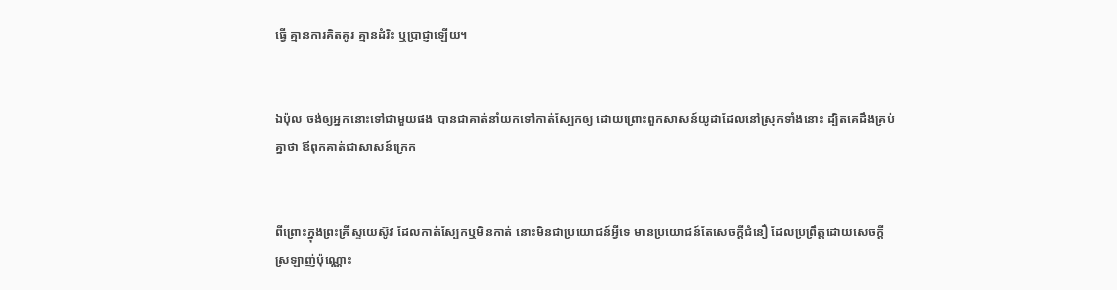ធ្វើ គ្មានការគិត‌គូរ គ្មានដំរិះ ឬប្រាជ្ញាឡើយ។


ឯប៉ុល ចង់ឲ្យអ្នកនោះទៅជាមួយផង បានជាគាត់នាំយកទៅកាត់ស្បែកឲ្យ ដោយព្រោះពួកសាសន៍យូដាដែលនៅស្រុកទាំងនោះ ដ្បិតគេដឹងគ្រប់គ្នាថា ឪពុកគាត់ជាសាសន៍ក្រេក


ពីព្រោះក្នុងព្រះ‌គ្រីស្ទយេស៊ូវ ដែលកាត់ស្បែកឬមិនកាត់ នោះមិនជាប្រយោជន៍អ្វីទេ មានប្រយោជន៍តែសេចក្ដីជំនឿ ដែលប្រព្រឹត្តដោយសេចក្ដីស្រឡាញ់ប៉ុណ្ណោះ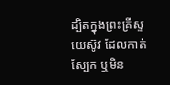ដ្បិតក្នុងព្រះ‌គ្រីស្ទយេស៊ូវ ដែលកាត់ស្បែក ឬមិន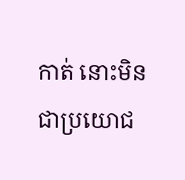កាត់ នោះមិនជាប្រយោជ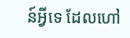ន៍អ្វីទេ ដែលហៅ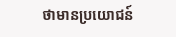ថាមានប្រយោជន៍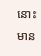នោះមាន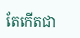តែកើតជា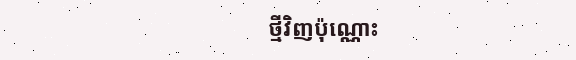ថ្មីវិញប៉ុណ្ណោះ